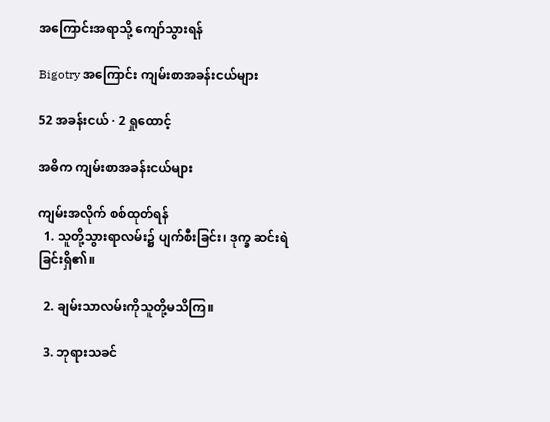အကြောင်းအရာသို့ ကျော်သွားရန်

Bigotry အကြောင်း ကျမ်းစာအခန်းငယ်များ

52 အခန်းငယ် · 2 ရှုထောင့်

အဓိက ကျမ်းစာအခန်းငယ်များ

ကျမ်းအလိုက် စစ်ထုတ်ရန်
  1. သူတို့သွားရာလမ်း၌ ပျက်စီးခြင်း၊ ဒုက္ခ ဆင်းရဲခြင်းရှိ၏။

  2. ချမ်းသာလမ်းကိုသူတို့မသိကြ။

  3. ဘုရားသခင်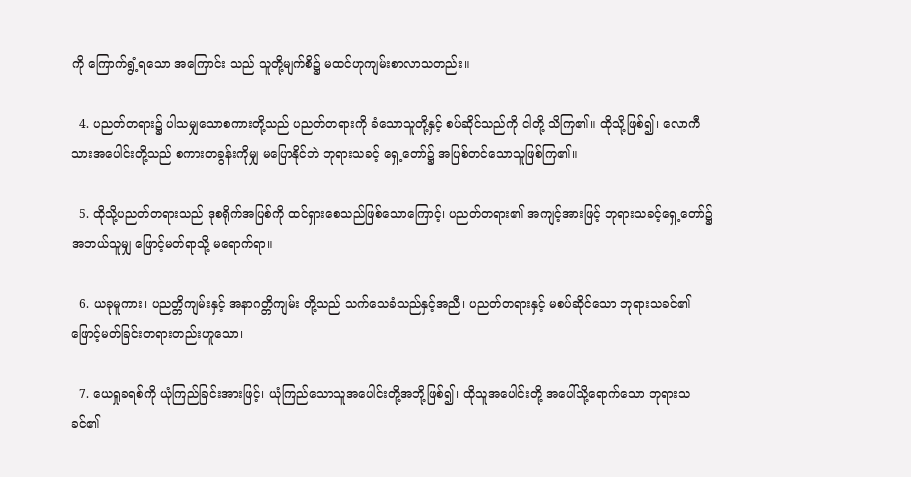ကို ကြောက်ရွံ့ရသော အကြောင်း သည် သူတို့မျက်စိ၌ မထင်ဟုကျမ်းစာလာသတည်း။

  4. ပညတ်တရား၌ ပါသမျှသောစကားတို့သည် ပညတ်တရားကို ခံသောသူတို့နှင့် စပ်ဆိုင်သည်ကို ငါတို့ သိကြ၏။ ထိုသို့ဖြစ်၍၊ လောကီသားအပေါင်းတို့သည် စကားတခွန်းကိုမျှ မပြောနိုင်ဘဲ ဘုရားသခင့် ရှေ့တော်၌ အပြစ်တင်သောသူဖြစ်ကြ၏။

  5. ထိုသို့ပညတ်တရားသည် ဒုစရိုက်အပြစ်ကို ထင်ရှားစေသည်ဖြစ်သောကြောင့်၊ ပညတ်တရား၏ အကျင့်အားဖြင့် ဘုရားသခင့်ရှေ့တော်၌ အဘယ်သူမျှ ဖြောင့်မတ်ရာသို့ မရောက်ရာ။

  6. ယခုမူကား၊ ပညတ္တိကျမ်းနှင့် အနာဂတ္တိကျမ်း တို့သည် သက်သေခံသည်နှင့်အညီ၊ ပညတ်တရားနှင့် မစပ်ဆိုင်သော ဘုရားသခင်၏ ဖြောင့်မတ်ခြင်းတရားတည်းဟူသော၊

  7. ယေရှုခရစ်ကို ယုံကြည်ခြင်းအားဖြင့်၊ ယုံကြည်သောသူအပေါင်းတို့အဘို့ဖြစ်၍၊ ထိုသူအပေါင်းတို့ အပေါ်သို့ရောက်သော ဘုရားသခင်၏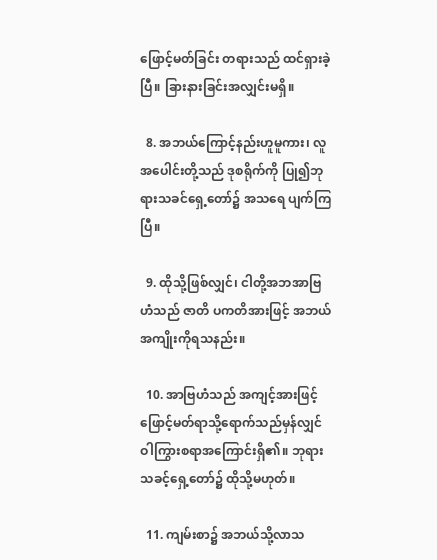ဖြောင့်မတ်ခြင်း တရားသည် ထင်ရှားခဲ့ပြီ။ ခြားနားခြင်းအလျှင်းမရှိ။

  8. အဘယ်ကြောင့်နည်းဟူမူကား၊ လူအပေါင်းတို့သည် ဒုစရိုက်ကို ပြု၍ဘုရားသခင်ရှေ့တော်၌ အသရေ ပျက်ကြပြီ။

  9. ထိုသို့ဖြစ်လျှင်၊ ငါတို့အဘအာဗြဟံသည် ဇာတိ ပကတိအားဖြင့် အဘယ်အကျိုးကိုရသနည်း။

  10. အာဗြဟံသည် အကျင့်အားဖြင့် ဖြောင့်မတ်ရာသို့ရောက်သည်မှန်လျှင် ဝါကြွားစရာအကြောင်းရှိ၏။ ဘုရားသခင့်ရှေ့တော်၌ ထိုသို့မဟုတ်။

  11. ကျမ်းစာ၌ အဘယ်သို့လာသ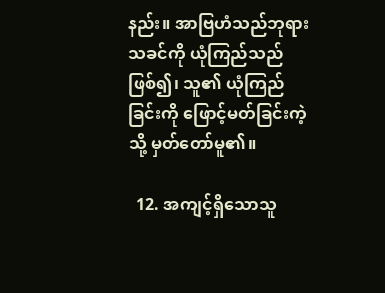နည်း။ အာဗြဟံသည်ဘုရားသခင်ကို ယုံကြည်သည်ဖြစ်၍၊ သူ၏ ယုံကြည်ခြင်းကို ဖြောင့်မတ်ခြင်းကဲ့သို့ မှတ်တော်မူ၏။

  12. အကျင့်ရှိသောသူ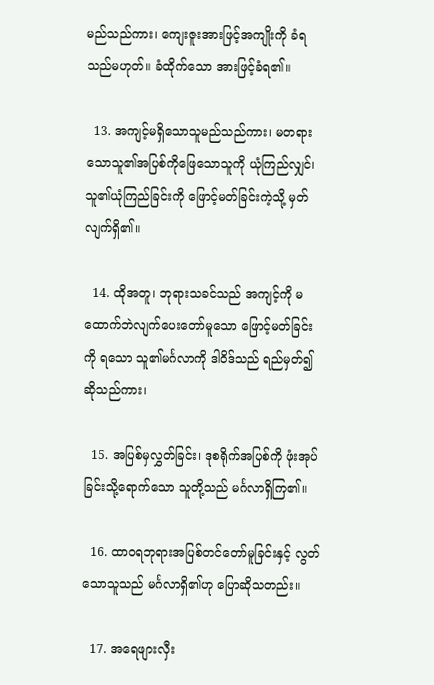မည်သည်ကား၊ ကျေးဇူးအားဖြင့်အကျိုးကို ခံရသည်မဟုတ်။ ခံထိုက်သော အားဖြင့်ခံရ၏။

  13. အကျင့်မရှိသောသူမည်သည်ကား၊ မတရားသောသူ၏အပြစ်ကိုဖြေသောသူကို ယုံကြည်လျှင်၊ သူ၏ယုံကြည်ခြင်းကို ဖြောင့်မတ်ခြင်းကဲ့သို့ မှတ်လျက်ရှိ၏။

  14. ထိုအတူ၊ ဘုရားသခင်သည် အကျင့်ကို မထောက်ဘဲလျက်ပေးတော်မူသော ဖြောင့်မတ်ခြင်းကို ရသော သူ၏မင်္ဂလာကို ဒါဝိဒ်သည် ရည်မှတ်၍ ဆိုသည်ကား၊

  15. အပြစ်မှလွှတ်ခြင်း၊ ဒုစရိုက်အပြစ်ကို ဖုံးအုပ်ခြင်းသို့ရောက်သော သူတို့သည် မင်္ဂလာရှိကြ၏။

  16. ထာဝရဘုရားအပြစ်တင်တော်မူခြင်းနှင့် လွတ်သောသူသည် မင်္ဂလာရှိ၏ဟု ပြောဆိုသတည်း။

  17. အရေဖျားလှီး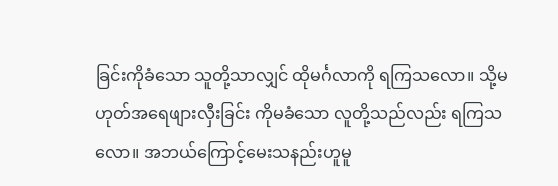ခြင်းကိုခံသော သူတို့သာလျှင် ထိုမင်္ဂလာကို ရကြသလော။ သို့မဟုတ်အရေဖျားလှီးခြင်း ကိုမခံသော လူတို့သည်လည်း ရကြသလော။ အဘယ်ကြောင့်မေးသနည်းဟူမူ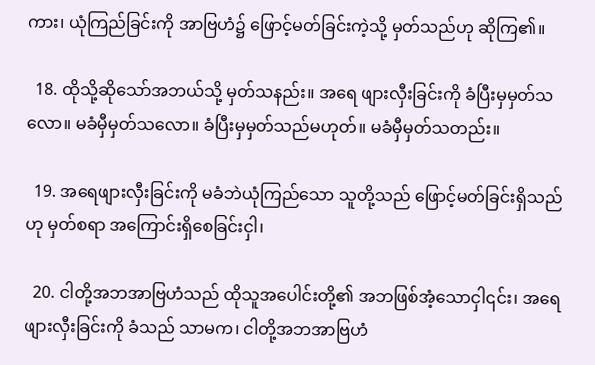ကား၊ ယုံကြည်ခြင်းကို အာဗြဟံ၌ ဖြောင့်မတ်ခြင်းကဲ့သို့ မှတ်သည်ဟု ဆိုကြ၏။

  18. ထိုသို့ဆိုသော်အဘယ်သို့ မှတ်သနည်း။ အရေ ဖျားလှီးခြင်းကို ခံပြီးမှမှတ်သလော။ မခံမှီမှတ်သလော။ ခံပြီးမှမှတ်သည်မဟုတ်။ မခံမှီမှတ်သတည်း။

  19. အရေဖျားလှီးခြင်းကို မခံဘဲယုံကြည်သော သူတို့သည် ဖြောင့်မတ်ခြင်းရှိသည်ဟု မှတ်စရာ အကြောင်းရှိစေခြင်းငှါ၊

  20. ငါတို့အဘအာဗြဟံသည် ထိုသူအပေါင်းတို့၏ အဘဖြစ်အံ့သောငှါ၎င်း၊ အရေဖျားလှီးခြင်းကို ခံသည် သာမက၊ ငါတို့အဘအာဗြဟံ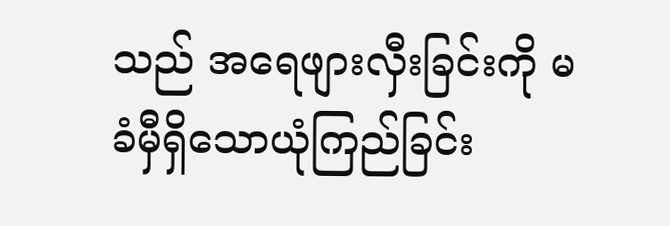သည် အရေဖျားလှီးခြင်းကို မခံမှီရှိသောယုံကြည်ခြင်း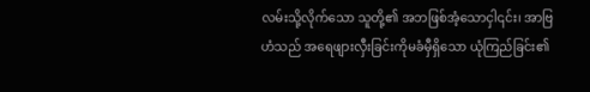လမ်းသို့လိုက်သော သူတို့၏ အဘဖြစ်အံ့သောငှါ၎င်း၊ အာဗြဟံသည် အရေဖျားလှီးခြင်းကိုမခံမှီရှိသော ယုံကြည်ခြင်း၏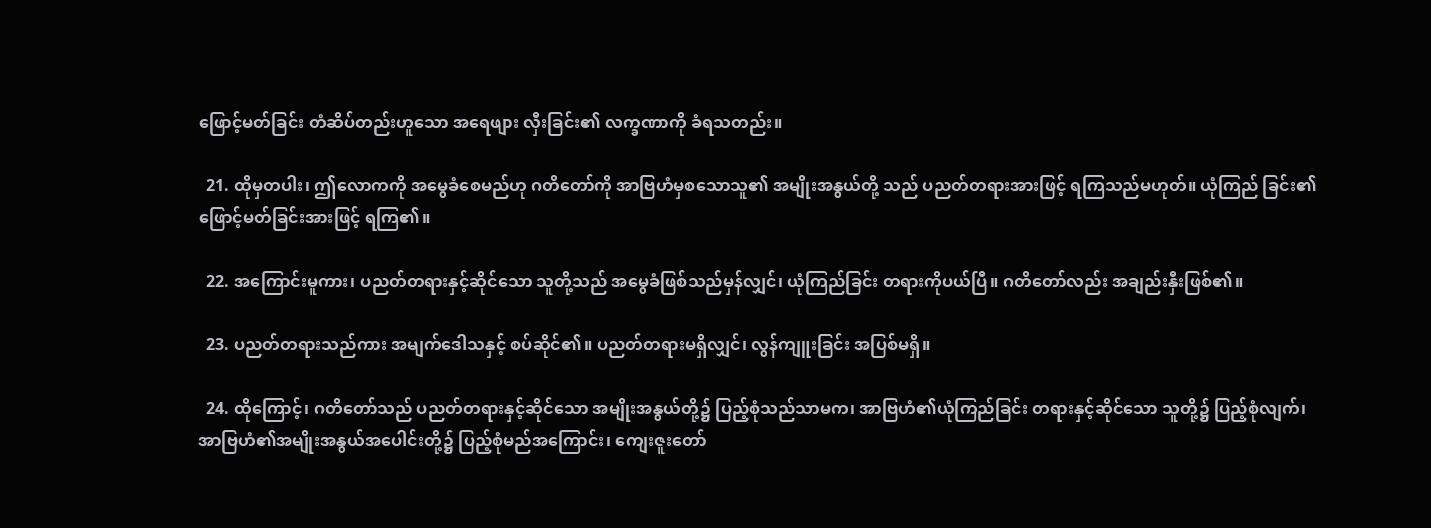ဖြောင့်မတ်ခြင်း တံဆိပ်တည်းဟူသော အရေဖျား လှီးခြင်း၏ လက္ခဏာကို ခံရသတည်း။

  21. ထိုမှတပါး၊ ဤလောကကို အမွေခံစေမည်ဟု ဂတိတော်ကို အာဗြဟံမှစသောသူ၏ အမျိုးအနွယ်တို့ သည် ပညတ်တရားအားဖြင့် ရကြသည်မဟုတ်။ ယုံကြည် ခြင်း၏ဖြောင့်မတ်ခြင်းအားဖြင့် ရကြ၏။

  22. အကြောင်းမူကား၊ ပညတ်တရားနှင့်ဆိုင်သော သူတို့သည် အမွေခံဖြစ်သည်မှန်လျှင်၊ ယုံကြည်ခြင်း တရားကိုပယ်ပြီ။ ဂတိတော်လည်း အချည်းနှီးဖြစ်၏။

  23. ပညတ်တရားသည်ကား အမျက်ဒေါသနှင့် စပ်ဆိုင်၏။ ပညတ်တရားမရှိလျှင်၊ လွန်ကျူးခြင်း အပြစ်မရှိ။

  24. ထိုကြောင့်၊ ဂတိတော်သည် ပညတ်တရားနှင့်ဆိုင်သော အမျိုးအနွယ်တို့၌ ပြည့်စုံသည်သာမက၊ အာဗြဟံ၏ယုံကြည်ခြင်း တရားနှင့်ဆိုင်သော သူတို့၌ ပြည့်စုံလျက်၊ အာဗြဟံ၏အမျိုးအနွယ်အပေါင်းတို့၌ ပြည့်စုံမည်အကြောင်း၊ ကျေးဇူးတော်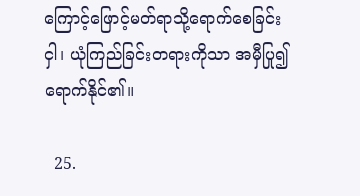ကြောင့်ဖြောင့်မတ်ရာသို့ရောက်စေခြင်းငှါ၊ ယုံကြည်ခြင်းတရားကိုသာ အမှီပြု၍ ရောက်နိုင်၏။

  25.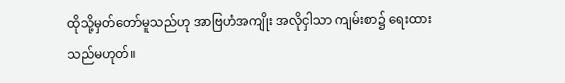ထိုသို့မှတ်တော်မူသည်ဟု အာဗြဟံအကျိုး အလိုငှါသာ ကျမ်းစာ၌ ရေးထားသည်မဟုတ်။